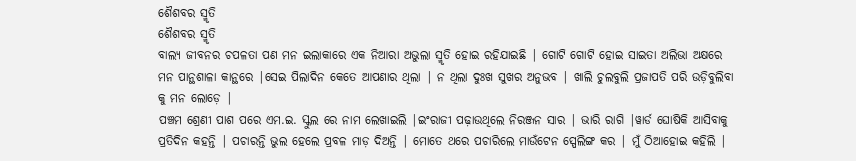ଶୈଶବର ସ୍ମୃତି
ଶୈଶବର ସ୍ମୃତି
ବାଲ୍ୟ ଜୀବନର ଚପଳତା ପଣ ମନ ଇଲାକାରେ ଏକ ନିଆରା ଅଭୁଲା ସ୍ମୃତି ହୋଇ ରହିଯାଇଛି | ଗୋଟି ଗୋଟି ହୋଇ ସାଇତା ଅଲିଭା ଅକ୍ଷରେ ମନ ପାନ୍ଥଶାଳା କାନ୍ଥରେ |ସେଇ ପିଲାଦିନ କେତେ ଆପଣାର ଥିଲା | ନ ଥିଲା ଦୁଃଖ ସୁଖର ଅନୁଭବ | ଖାଲି ଚୁଲବୁଲି ପ୍ରଜାପତି ପରି ଉଡ଼ିବୁଲିବା କୁ ମନ ଲୋଡ଼େ |
ପଞ୍ଚମ ଶ୍ରେଣୀ ପାଶ ପରେ ଏମ.ଇ. ସ୍କୁଲ ରେ ନାମ ଲେଖାଇଲି |ଇଂରାଜୀ ପଢ଼ାଉଥିଲେ ନିରଞ୍ଜନ ସାର | ଭାରି ରାଗି |ୱାର୍ଡ ଘୋଷିକି ଆସିବାକୁ ପ୍ରତିଦିନ କହନ୍ତି | ପଚାରନ୍ତି ଭୁଲ ହେଲେ ପ୍ରବଳ ମାଡ଼ ଦିଅନ୍ତି | ମୋତେ ଥରେ ପଚାରିଲେ ମାଉଁଟେନ ସ୍ପେଲିଙ୍ଗ କର | ମୁଁ ଠିଆହୋଇ କହିଲି |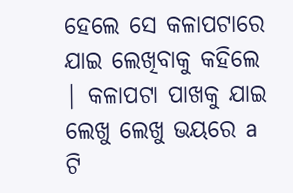ହେଲେ ସେ କଳାପଟାରେ ଯାଇ ଲେଖିବାକୁ କହିଲେ | କଳାପଟା ପାଖକୁ ଯାଇ ଲେଖୁ ଲେଖୁ ଭୟରେ a ଟି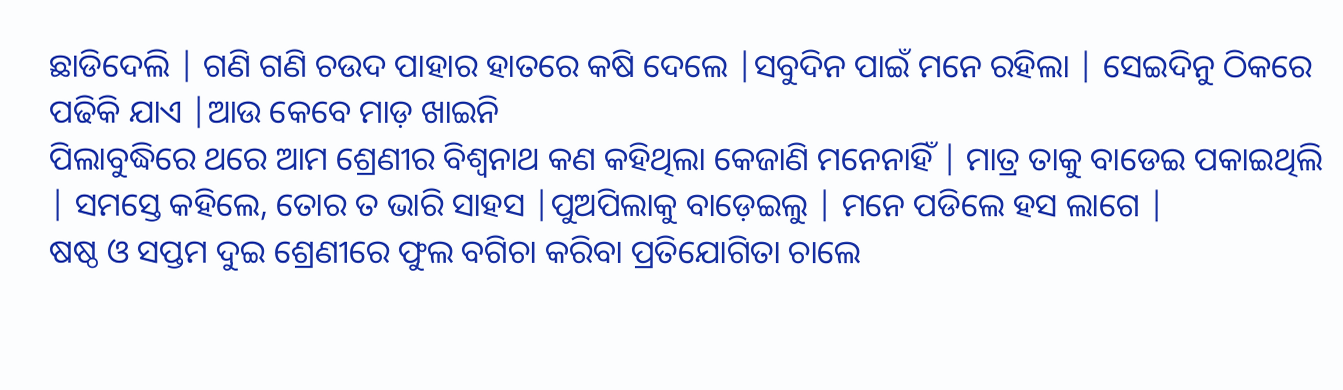ଛାଡିଦେଲି | ଗଣି ଗଣି ଚଉଦ ପାହାର ହାତରେ କଷି ଦେଲେ |ସବୁଦିନ ପାଇଁ ମନେ ରହିଲା | ସେଇଦିନୁ ଠିକରେ ପଢିକି ଯାଏ |ଆଉ କେବେ ମାଡ଼ ଖାଇନି
ପିଲାବୁଦ୍ଧିରେ ଥରେ ଆମ ଶ୍ରେଣୀର ବିଶ୍ୱନାଥ କଣ କହିଥିଲା କେଜାଣି ମନେନାହିଁ | ମାତ୍ର ତାକୁ ବାଡେଇ ପକାଇଥିଲି | ସମସ୍ତେ କହିଲେ, ତୋର ତ ଭାରି ସାହସ |ପୁଅପିଲାକୁ ବାଡ଼େଇଲୁ | ମନେ ପଡିଲେ ହସ ଲାଗେ |
ଷଷ୍ଠ ଓ ସପ୍ତମ ଦୁଇ ଶ୍ରେଣୀରେ ଫୁଲ ବଗିଚା କରିବା ପ୍ରତିଯୋଗିତା ଚାଲେ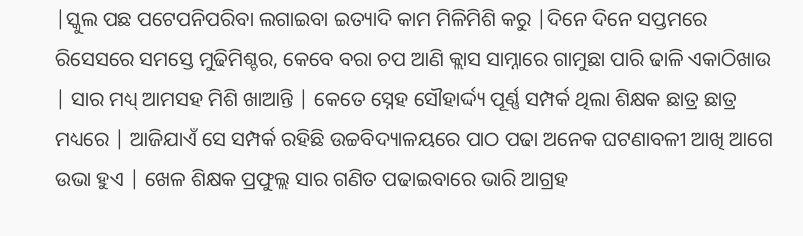|ସ୍କୁଲ ପଛ ପଟେପନିପରିବା ଲଗାଇବା ଇତ୍ୟାଦି କାମ ମିଳିମିଶି କରୁ |ଦିନେ ଦିନେ ସପ୍ତମରେ ରିସେସରେ ସମସ୍ତେ ମୁଢିମିଶ୍ଚର, କେବେ ବରା ଚପ ଆଣି କ୍ଲାସ ସାମ୍ନାରେ ଗାମୁଛା ପାରି ଢାଳି ଏକାଠିଖାଉ | ସାର ମଧ୍ୟ୍ ଆମସହ ମିଶି ଖାଆନ୍ତି | କେତେ ସ୍ନେହ ସୌହାର୍ଦ୍ଦ୍ୟ ପୂର୍ଣ୍ଣ ସମ୍ପର୍କ ଥିଲା ଶିକ୍ଷକ ଛାତ୍ର ଛାତ୍ର ମଧ୍ୟରେ | ଆଜିଯାଏଁ ସେ ସମ୍ପର୍କ ରହିଛି ଉଚ୍ଚବିଦ୍ୟାଳୟରେ ପାଠ ପଢା ଅନେକ ଘଟଣାବଳୀ ଆଖି ଆଗେ ଉଭା ହୁଏ | ଖେଳ ଶିକ୍ଷକ ପ୍ରଫୁଲ୍ଲ ସାର ଗଣିତ ପଢାଇବାରେ ଭାରି ଆଗ୍ରହ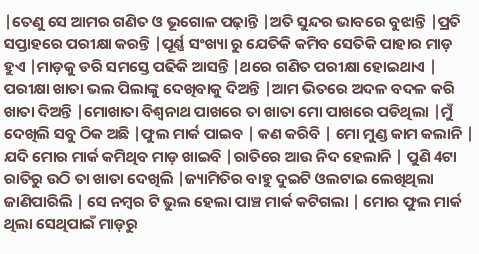|ତେଣୁ ସେ ଆମର ଗଣିତ ଓ ଭୂଗୋଳ ପଢ଼ାନ୍ତି |ଅତି ସୁନ୍ଦର ଭାବରେ ବୁଝାନ୍ତି |ପ୍ରତି ସପ୍ତାହରେ ପରୀକ୍ଷା କରନ୍ତି |ପୂର୍ଣ୍ଣ ସଂଖ୍ୟା ରୁ ଯେତିକି କମିବ ସେତିକି ପାହାର ମାଡ଼ ହୁଏ |ମାଡ଼କୁ ଡରି ସମସ୍ତେ ପଢିକି ଆସନ୍ତି |ଥରେ ଗଣିତ ପରୀକ୍ଷା ହୋଇଥାଏ | ପରୀକ୍ଷା ଖାତା ଭଲ ପିଲାଙ୍କୁ ଦେଖିବାକୁ ଦିଅନ୍ତି |ଆମ ଭିତରେ ଅଦଳ ବଦଳ କରି ଖାତା ଦିଅନ୍ତି |ମୋଖାତା ବିଶ୍ୱନାଥ ପାଖରେ ତା ଖାତା ମୋ ପାଖରେ ପଡିଥିଲା |ମୁଁ ଦେଖିଲି ସବୁ ଠିକ ଅଛି |ଫୁଲ ମାର୍କ ପାଇବ | କଣ କରିବି | ମୋ ମୁଣ୍ଡ କାମ କଲାନି | ଯଦି ମୋର ମାର୍କ କମିଥିବ ମାଡ଼ ଖାଇବି |ରାତିରେ ଆଉ ନିଦ ହେଲାନି | ପୁଣି 4ଟା ରାତିରୁ ଉଠି ତା ଖାତା ଦେଖିଲି |ଜ୍ୟାମିତିର ବାହୁ ଦୁଇଟି ଓଲଟାଇ ଲେଖିଥିଲା ଜାଣିପାରିଲି | ସେ ନମ୍ବର ଟି ଭୁଲ ହେଲା ପାଞ୍ଚ ମାର୍କ କଟିଗଲା | ମୋର ଫୁଲ ମାର୍କ ଥିଲା ସେଥିପାଇଁ ମାଡ଼ରୁ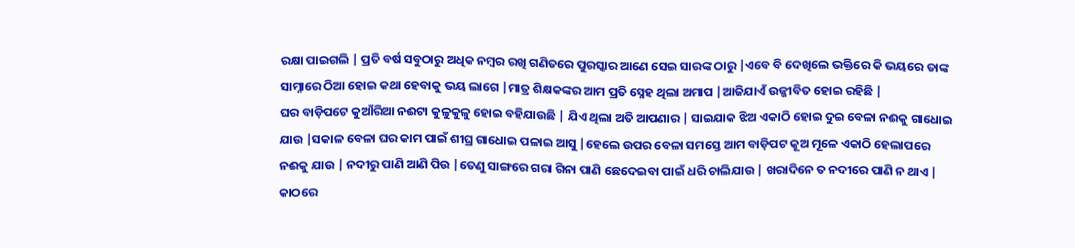ରକ୍ଷା ପାଇଗଲି | ପ୍ରତି ବର୍ଷ ସବୁଠାରୁ ଅଧିକ ନମ୍ବର ରଖି ଗଣିତରେ ପୁରସ୍କାର ଆଣେ ସେଇ ସାରଙ୍କ ଠାରୁ |ଏବେ ବି ଦେଖିଲେ ଭକ୍ତିରେ କି ଭୟରେ ତାଙ୍କ ସାମ୍ନାରେ ଠିଆ ହୋଇ କଥା ହେବାକୁ ଭୟ ଲାଗେ |ମାତ୍ର ଶିକ୍ଷକଙ୍କର ଆମ ପ୍ରତି ସ୍ନେହ ଥିଲା ଅମାପ |ଆଜିଯାଏଁ ଉଜ୍ଜୀବିତ ହୋଇ ରହିଛି |
ଘର ବାଡ଼ିପଟେ କୁଆଁରିଆ ନଈଟା କୁଳୁକୁଳୁ ହୋଇ ବହିଯାଉଛି | ଯିଏ ଥିଲା ଅତି ଆପଣାର | ସାଇଯାକ ଝିଅ ଏକାଠି ହୋଇ ଦୁଇ ବେଳା ନଈକୁ ଗାଧୋଇ ଯାଉ |ସକାଳ ବେଳା ଘର କାମ ପାଇଁ ଶୀଘ୍ର ଗାଧୋଇ ପଳାଇ ଆସୁ |ହେଲେ ଉପର ବେଳା ସମସ୍ତେ ଆମ ବାଡ଼ିପଟ କୂଅ ମୂଳେ ଏକାଠି ହେଲାପରେ ନଈକୁ ଯାଉ | ନଦୀରୁ ପାଣି ଆଣି ପିଉ |ତେଣୁ ସାଙ୍ଗରେ ଗରା ଗିନା ପାଣି ଛେଦେଇବା ପାଇଁ ଧରି ଚାଲିଯାଉ | ଖରାଦିନେ ତ ନଦୀରେ ପାଣି ନ ଥାଏ | କାଠରେ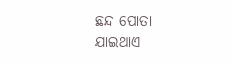ଛନ୍ଦ ପୋତା ଯାଇଥାଏ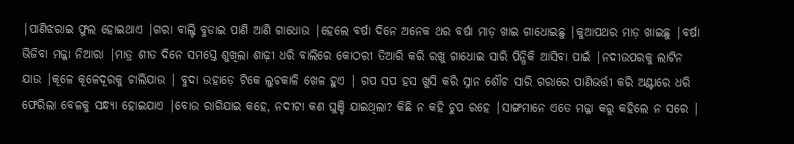|ପାଣିଝରାଇ ଫୁଲ ହୋଇଥାଏ |ଗରା ବାଲ୍ଟି ବୁଡାଇ ପାଣି ଆଣି ଗାଧୋଉ |ହେଲେ ବର୍ଷା ଦିନେ ଅନେକ ଥର ବର୍ଷା ମାଡ଼ ଖାଇ ଗାଧୋଇଛୁ |କୁଆପଥର ମାଡ଼ ଖାଇଛୁ |ବର୍ଷା ଭିଜିବା ମଜ୍ଜା ନିଆରା |ମାତ୍ର ଶୀତ ଦିନେ ସମସ୍ତେ ଶୁଖିଲା ଶାଢ଼ୀ ଧରି ବାଲିରେ କୋଠରୀ ତିଆରି କରି ରଖୁ ଗାଧୋଇ ସାରି ପିନ୍ଧିକି ଆସିବା ପାଇଁ |ନଦୀଉପରକୁ ଲାଟିନ ଯାଉ |କୂଳେ କୂଳେଦୂରକୁ ଚାଲିଯାଉ | ବୁଦା ଉହାଡ଼େ ଟିକେ ଲୁଚକାଳି ଖେଳ ହୁଏ | ଗପ ସପ ହସ ଖୁସି କରି ସ୍ନାନ ଶୌଚ ସାରି ଗରାରେ ପାଣିଭର୍ତ୍ତୀ କରି ଅଣ୍ଟାରେ ଧରି ଫେରିଲା ବେଳକୁ ସନ୍ଧ୍ୟା ହୋଇଯାଏ |ବୋଉ ରାଗିଯାଇ କହେ, ନଦୀଟା କଣ ଘୁଞ୍ଚି ଯାଇଥିଲା? କିଛି ନ କହି ଚୁପ ରହେ |ସାଙ୍ଗମାନେ ଏତେ ମଜ୍ଜା କରୁ କହିଲେ ନ ସରେ |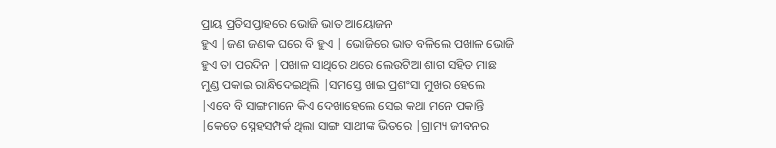ପ୍ରାୟ ପ୍ରତିସପ୍ତାହରେ ଭୋଜି ଭାତ ଆୟୋଜନ
ହୁଏ |ଜଣ ଜଣକ ଘରେ ବି ହୁଏ | ଭୋଜିରେ ଭାତ ବଳିଲେ ପଖାଳ ଭୋଜି ହୁଏ ତା ପରଦିନ |ପଖାଳ ସାଥିରେ ଥରେ ଲେଉଟିଆ ଶାଗ ସହିତ ମାଛ ମୁଣ୍ଡ ପକାଇ ରାନ୍ଧିଦେଇଥିଲି |ସମସ୍ତେ ଖାଇ ପ୍ରଶଂସା ମୁଖର ହେଲେ |ଏବେ ବି ସାଙ୍ଗମାନେ କିଏ ଦେଖାହେଲେ ସେଇ କଥା ମନେ ପକାନ୍ତି |କେତେ ସ୍ନେହସମ୍ପର୍କ ଥିଲା ସାଙ୍ଗ ସାଥୀଙ୍କ ଭିତରେ |ଗ୍ରାମ୍ୟ ଜୀବନର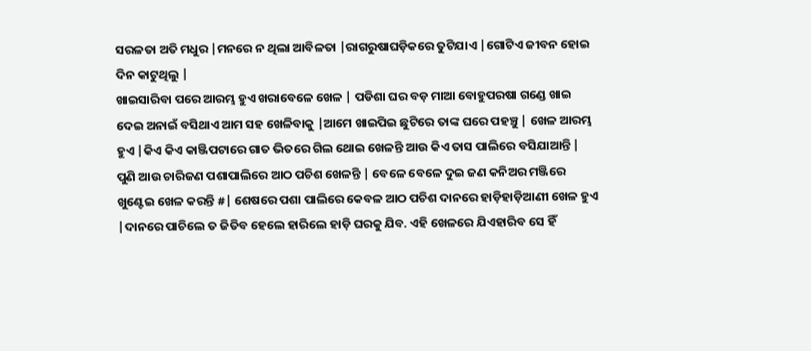ସରଳତା ଅତି ମଧୁର |ମନରେ ନ ଥିଲା ଆବିଳତା |ରାଗରୁଷାଘଡ଼ିକରେ ତୁଟିଯାଏ |ଗୋଟିଏ ଜୀବନ ହୋଇ ଦିନ କାଟୁଥିଲୁ |
ଖାଇସାରିବା ପରେ ଆରମ୍ଭ ହୁଏ ଖରାବେଳେ ଖେଳ | ପଡିଶା ଘର ବଡ଼ ମାଆ ବୋହୁପରଷା ଗଣ୍ଡେ ଖାଇ ଦେଇ ଅନାଇଁ ବସିଥାଏ ଆମ ସହ ଖେଳିବାକୁ |ଆମେ ଖାଇପିଇ ଛୁଟିରେ ତାଙ୍କ ଘରେ ପହଞ୍ଚୁ | ଖେଳ ଆରମ୍ଭ ହୁଏ |କିଏ କିଏ କାଞ୍ଜିପଟାରେ ଗାତ ଭିତରେ ଗିଲ ଥୋଇ ଖେଳନ୍ତି ଆଉ କିଏ ତାସ ପାଲିରେ ବସିଯାଆନ୍ତି | ପୁଣି ଆଉ ଚାରିଜଣ ପଶାପାଲିରେ ଆଠ ପଚିଶ ଖେଳନ୍ତି | ବେଳେ ବେଳେ ଦୁଇ ଜଣ କନିଅର ମଞ୍ଜିରେ ଖୁଣ୍ଟେଇ ଖେଳ କରନ୍ତି #| ଶେଷରେ ପଶା ପାଲିରେ କେବଳ ଆଠ ପଚିଶ ଦାନରେ ହାଡ଼ିହାଡ଼ିଆଣୀ ଖେଳ ହୁଏ |ଦାନରେ ପାଚିଲେ ତ ଜିତିବ ହେଲେ ହାରିଲେ ହାଡ଼ି ଘରକୁ ଯିବ. ଏହି ଖେଳରେ ଯିଏହାରିବ ସେ ହିଁ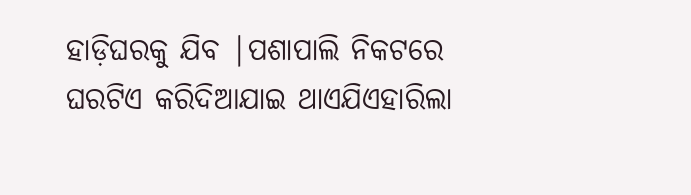ହାଡ଼ିଘରକୁ ଯିବ |ପଶାପାଲି ନିକଟରେ ଘରଟିଏ କରିଦିଆଯାଇ ଥାଏଯିଏହାରିଲା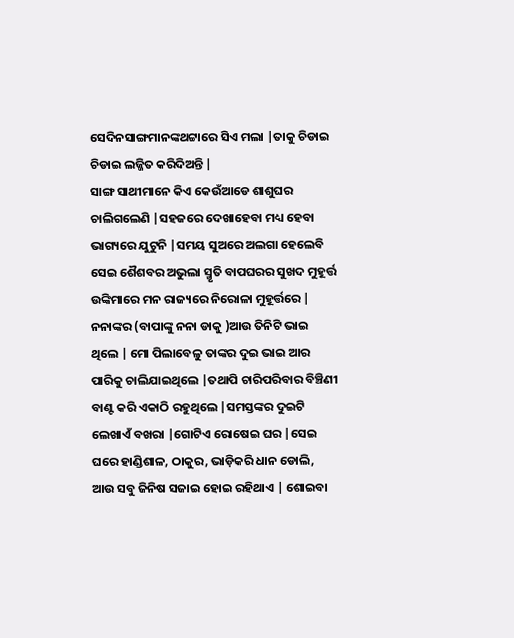ସେଦିନସାଙ୍ଗମାନଙ୍କଥଟ୍ଟାରେ ସିଏ ମଲା |ତାକୁ ଚିଡାଇ ଚିଡାଇ ଲଜ୍ଜିତ କରିଦିଅନ୍ତି |
ସାଙ୍ଗ ସାଥୀମାନେ କିଏ କେଉଁଆଡେ ଶାଶୁଘର ଚାଲିଗଲେଣି |ସହଜରେ ଦେଖାହେବା ମଧ୍ୟ ହେବା ଭାଗ୍ୟରେ ଯୁଟୁନି |ସମୟ ସୁଅରେ ଅଲଗା ହେଲେବି ସେଇ ଶୈଶବର ଅଭୁଲା ସ୍ମୃତି ବାପଘରର ସୁଖଦ ମୁହୂର୍ତ୍ତ ଉଙ୍କିମାରେ ମନ ରାଜ୍ୟରେ ନିରୋଳା ମୁହୂର୍ତ୍ତରେ |
ନନାଙ୍କର (ବାପାଙ୍କୁ ନନା ଡାକୁ )ଆଉ ତିନିଟି ଭାଇ ଥିଲେ | ମୋ ପିଲାବେଳୁ ତାଙ୍କର ଦୁଇ ଭାଇ ଆର ପାରିକୁ ଚାଲିଯାଇଥିଲେ |ତଥାପି ଚାରିପରିବାର ବିଞ୍ଚିଣୀ ବାଣ୍ଟ କରି ଏକାଠି ରହୁଥିଲେ |ସମସ୍ତଙ୍କର ଦୁଇଟି ଲେଖାଏଁ ବଖରା |ଗୋଟିଏ ରୋଷେଇ ଘର |ସେଇ ଘରେ ହାଣ୍ଡିଶାଳ, ଠାକୁର, ଭାଡ଼ିକରି ଧାନ ଡୋଲି, ଆଉ ସବୁ ଜିନିଷ ସଜାଇ ହୋଇ ରହିଥାଏ | ଶୋଇବା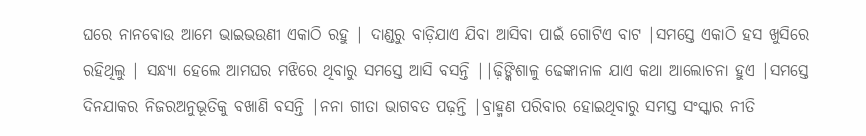ଘରେ ନାନଵୋଉ ଆମେ ଭାଇଭଉଣୀ ଏକାଠି ରହୁ | ଦାଣ୍ଡରୁ ବାଡ଼ିଯାଏ ଯିବା ଆସିବା ପାଇଁ ଗୋଟିଏ ବାଟ |ସମସ୍ତେ ଏକାଠି ହସ ଖୁସିରେ ରହିଥିଲୁ | ସନ୍ଧ୍ୟା ହେଲେ ଆମଘର ମଝିରେ ଥିବାରୁ ସମସ୍ତେ ଆସି ବସନ୍ତି ||ଢ଼ିଙ୍କିଶାଳୁ ଢେଙ୍କାନାଳ ଯାଏ କଥା ଆଲୋଚନା ହୁଏ |ସମସ୍ତେ ଦିନଯାକର ନିଜରଅନୁଭୂତିକୁ ବଖାଣି ବସନ୍ତି |ନନା ଗୀତା ଭାଗବତ ପଢ଼ନ୍ତି |ବ୍ରାହ୍ମଣ ପରିବାର ହୋଇଥିବାରୁ ସମସ୍ତ ସଂସ୍କାର ନୀତି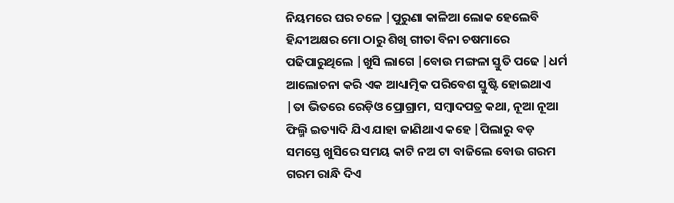ନିୟମରେ ଘର ଚଳେ |ପୁରୁଣା କାଳିଆ ଲୋକ ହେଲେବି ହିନ୍ଦୀଅକ୍ଷର ମୋ ଠାରୁ ଶିଖି ଗୀତା ବିନା ଚଷମାରେ ପଢିପାରୁଥିଲେ |ଖୁସି ଲାଗେ |ବୋଉ ମଙ୍ଗଳା ସ୍ତୁତି ପଢେ |ଧର୍ମ ଆଲୋଚନା କରି ଏକ ଆଧ୍ୟାତ୍ମିକ ପରିବେଶ ସ୍ତୁଷ୍ଟି ହୋଇଥାଏ |ତା ଭିତରେ ରେଡ଼ିଓ ପ୍ରୋଗ୍ରାମ, ସମ୍ବାଦପତ୍ର କଥା, ନୂଆ ନୂଆ ଫିଲ୍ମି ଇତ୍ୟାଦି ଯିଏ ଯାହା ଜାଣିଥାଏ କହେ |ପିଲାରୁ ବଡ଼ ସମସ୍ତେ ଖୁସିରେ ସମୟ କାଟି ନଅ ଟା ବାଜିଲେ ବୋଉ ଗରମ ଗରମ ରାନ୍ଧି ଦିଏ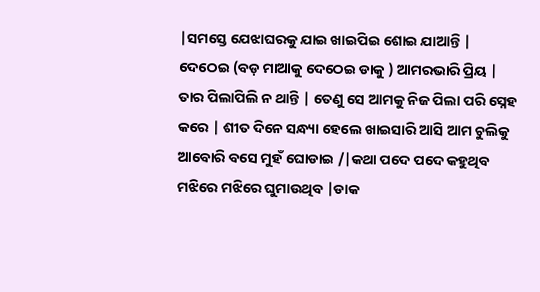|ସମସ୍ତେ ଯେଝାଘରକୁ ଯାଇ ଖାଇପିଇ ଶୋଇ ଯାଆନ୍ତି |
ଦେଠେଇ (ବଡ଼ ମାଆକୁ ଦେଠେଇ ଡାକୁ ) ଆମରଭାରି ପ୍ରିୟ | ତାର ପିଲାପିଲି ନ ଥାନ୍ତି | ତେଣୁ ସେ ଆମକୁ ନିଜ ପିଲା ପରି ସ୍ନେହ କରେ | ଶୀତ ଦିନେ ସନ୍ଧ୍ୟା ହେଲେ ଖାଇସାରି ଆସି ଆମ ଚୁଲିକୁ ଆବୋରି ବସେ ମୁହଁ ଘୋଡାଇ /|କଥା ପଦେ ପଦେ କହୁଥିବ ମଝିରେ ମଝିରେ ଘୁମାଉଥିବ |ଡାକ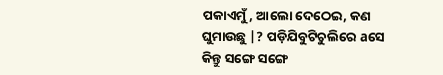ପକାଏମୁଁ, ଆଲୋ ଦେଠେଇ, କଣ ଘୁମାଉଛୁ |? ପଡ଼ିଯିବୁଟିଚୁଲିରେ aସେ କିନ୍ତୁ ସଙ୍ଗେ ସଙ୍ଗେ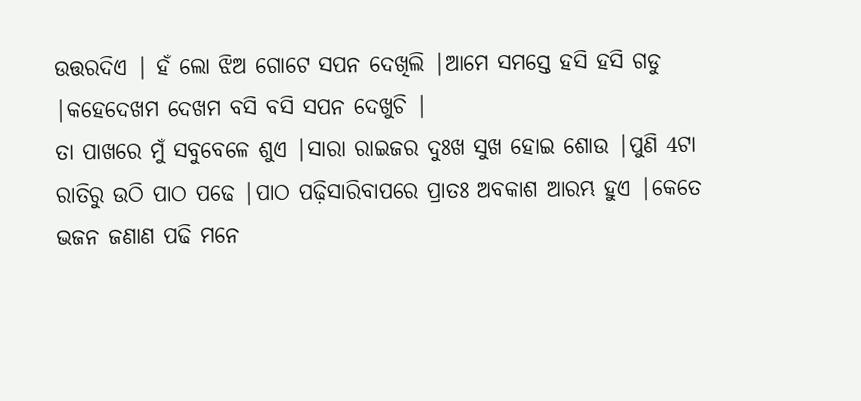ଉତ୍ତରଦିଏ | ହଁ ଲୋ ଝିଅ ଗୋଟେ ସପନ ଦେଖିଲି |ଆମେ ସମସ୍ତେ ହସି ହସି ଗଡୁ |କହେଦେଖମ ଦେଖମ ବସି ବସି ସପନ ଦେଖୁଚି |
ତା ପାଖରେ ମୁଁ ସବୁବେଳେ ଶୁଏ |ସାରା ରାଇଜର ଦୁଃଖ ସୁଖ ହୋଇ ଶୋଉ |ପୁଣି 4ଟା ରାତିରୁ ଉଠି ପାଠ ପଢେ |ପାଠ ପଢ଼ିସାରିବାପରେ ପ୍ରାତଃ ଅବକାଶ ଆରମ୍ଭ ହୁଏ |କେତେ ଭଜନ ଜଣାଣ ପଢି ମନେ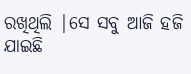ରଖିଥିଲି |ସେ ସବୁ ଆଜି ହଜି ଯାଇଛି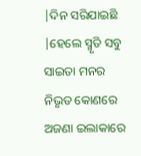|ଦିନ ସରିଯାଇଛି |ହେଲେ ସ୍ମୃତି ସବୁ ସାଇତା ମନର ନିଭୃତ କୋଣରେ ଅଜଣା ଇଲାକାରେ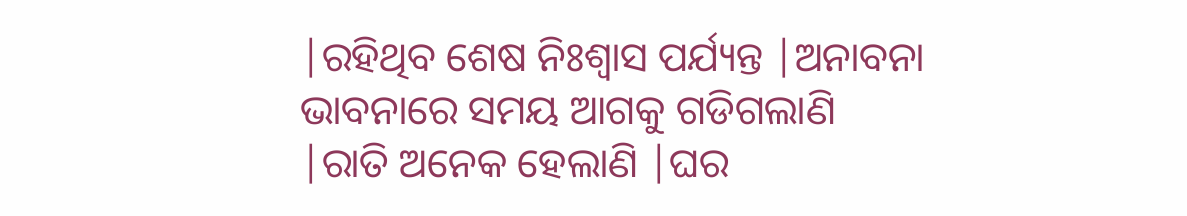|ରହିଥିବ ଶେଷ ନିଃଶ୍ୱାସ ପର୍ଯ୍ୟନ୍ତ |ଅନାବନା ଭାବନାରେ ସମୟ ଆଗକୁ ଗଡିଗଲାଣି |ରାତି ଅନେକ ହେଲାଣି |ଘର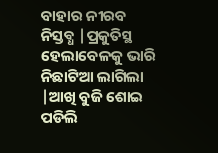ବାହାର ନୀରବ ନିସ୍ତବ୍ଧ |ପ୍ରକୁତିସ୍ଥ ହେଲାବେଳକୁ ଭାରି ନିଛାଟିଆ ଲାଗିଲା |ଆଖି ବୁଜି ଶୋଇ ପଡିଲି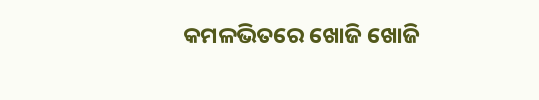କମଳଭିତରେ ଖୋଜି ଖୋଜି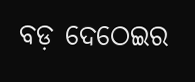ବଡ଼ ଦେଠେଇର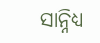ସାନ୍ନିଧ୍ୟ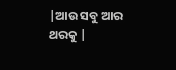|ଆଉ ସବୁ ଆର ଥରକୁ |